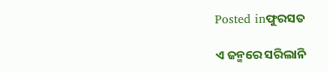Posted inଫୁରସତ

ଏ ଜନ୍ମରେ ସରିଲାନି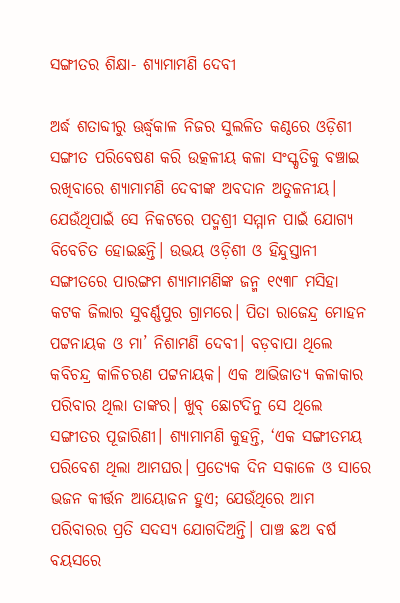ସଙ୍ଗୀତର ଶିକ୍ଷା- ଶ୍ୟାମାମଣି ଦେବୀ

ଅର୍ଦ୍ଧ ଶତାବ୍ଦୀରୁ ଊର୍ଦ୍ଧ୍ୱକାଳ ନିଜର ସୁଲଳିତ କଣ୍ଠରେ ଓଡ଼ିଶୀ ସଙ୍ଗୀତ ପରିବେଷଣ କରି ଉତ୍କଳୀୟ କଳା ସଂସ୍କୃତିକୁ ବଞ୍ଚାଇ ରଖିବାରେ ଶ୍ୟାମାମଣି ଦେବୀଙ୍କ ଅବଦାନ ଅତୁଳନୀୟ। ଯେଉଁଥିପାଇଁ ସେ ନିକଟରେ ପଦ୍ମଶ୍ରୀ ସମ୍ମାନ ପାଇଁ ଯୋଗ୍ୟ ବିବେଚିତ ହୋଇଛନ୍ତି। ଉଭୟ ଓଡ଼ିଶୀ ଓ ହିନ୍ଦୁସ୍ତାନୀ ସଙ୍ଗୀତରେ ପାରଙ୍ଗମ ଶ୍ୟାମାମଣିଙ୍କ ଜନ୍ମ ୧୯୩୮ ମସିହା କଟକ ଜିଲାର ସୁବର୍ଣ୍ଣପୁର ଗ୍ରାମରେ। ପିତା ରାଜେନ୍ଦ୍ର ମୋହନ ପଟ୍ଟନାୟକ ଓ ମା’ ନିଶାମଣି ଦେବୀ। ବଡ଼ବାପା ଥିଲେ କବିଚନ୍ଦ୍ର କାଳିଚରଣ ପଟ୍ଟନାୟକ। ଏକ ଆଭିଜାତ୍ୟ କଳାକାର ପରିବାର ଥିଲା ତାଙ୍କର। ଖୁବ୍‌ ଛୋଟଦିନୁ ସେ ଥିଲେ ସଙ୍ଗୀତର ପୂଜାରିଣୀ। ଶ୍ୟାମାମଣି କୁହନ୍ତି, ‘ଏକ ସଙ୍ଗୀତମୟ ପରିବେଶ ଥିଲା ଆମଘର। ପ୍ରତ୍ୟେକ ଦିନ ସକାଳେ ଓ ସାରେ ଭଜନ କୀର୍ତ୍ତନ ଆୟୋଜନ ହୁଏ; ଯେଉଁଥିରେ ଆମ ପରିବାରର ପ୍ରତି ସଦସ୍ୟ ଯୋଗଦିଅନ୍ତି। ପାଞ୍ଚ ଛଅ ବର୍ଷ ବୟସରେ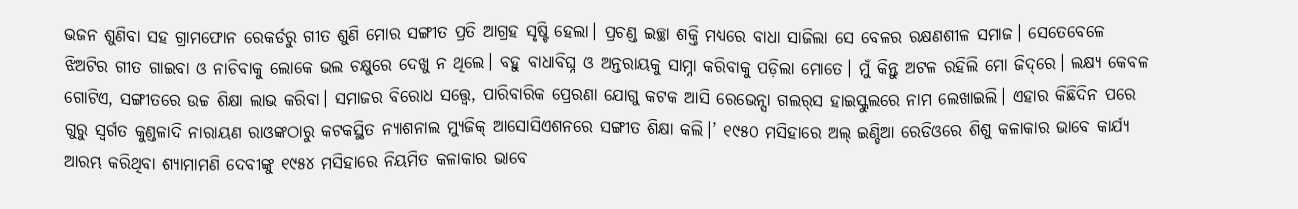ଭଜନ ଶୁଣିବା ସହ ଗ୍ରାମଫୋନ ରେକର୍ଡରୁ ଗୀତ ଶୁଣି ମୋର ସଙ୍ଗୀତ ପ୍ରତି ଆଗ୍ରହ ସୃଷ୍ଟି ହେଲା। ପ୍ରଚଣ୍ଡ ଇଚ୍ଛା ଶକ୍ତି ମଧ୍ୟରେ ବାଧା ସାଜିଲା ସେ ବେଳର ରକ୍ଷଣଶୀଳ ସମାଜ। ସେତେବେଳେ ଝିଅଟିର ଗୀତ ଗାଇବା ଓ ନାଚିବାକୁ ଲୋକେ ଭଲ ଚକ୍ଷୁରେ ଦେଖୁ ନ ଥିଲେ। ବହୁ ବାଧାବିଘ୍ନ ଓ ଅନ୍ତରାୟକୁ ସାମ୍ନା କରିବାକୁ ପଡ଼ିଲା ମୋତେ। ମୁଁ କିନ୍ତୁ ଅଟଳ ରହିଲି ମୋ ଜିଦ୍‌ରେ। ଲକ୍ଷ୍ୟ କେବଳ ଗୋଟିଏ, ସଙ୍ଗୀତରେ ଉଚ୍ଚ ଶିକ୍ଷା ଲାଭ କରିବା। ସମାଜର ବିରୋଧ ସତ୍ତ୍ୱେ, ପାରିବାରିକ ପ୍ରେରଣା ଯୋଗୁ କଟକ ଆସି ରେଭେନ୍ସା ଗଲର୍‌ସ ହାଇସ୍କୁଲରେ ନାମ ଲେଖାଇଲି। ଏହାର କିଛିଦିନ ପରେ ଗୁରୁ ସ୍ବର୍ଗତ କୁଣ୍ଡଳାଦି ନାରାୟଣ ରାଓଙ୍କଠାରୁ କଟକସ୍ଥିତ ନ୍ୟାଶନାଲ ମ୍ୟୁଜିକ୍‌ ଆସୋସିଏଶନରେ ସଙ୍ଗୀତ ଶିକ୍ଷା କଲି।’ ୧୯୫୦ ମସିହାରେ ଅଲ୍‌ ଇଣ୍ଡିଆ ରେଡିଓରେ ଶିଶୁ କଳାକାର ଭାବେ କାର୍ଯ୍ୟ ଆରମ୍ଭ କରିଥିବା ଶ୍ୟାମାମଣି ଦେବୀଙ୍କୁ ୧୯୫୪ ମସିହାରେ ନିୟମିତ କଳାକାର ଭାବେ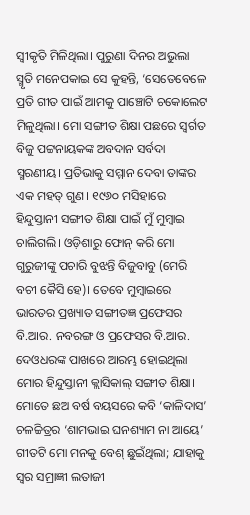ସ୍ବୀକୃତି ମିଳିଥିଲା। ପୁରୁଣା ଦିନର ଅଭୁଲା ସ୍ମୃତି ମନେପକାଇ ସେ କୁହନ୍ତି, ‘ସେତେବେଳେ ପ୍ରତି ଗୀତ ପାଇଁ ଆମକୁ ପାଞ୍ଚୋଟି ଚକୋଲେଟ ମିଳୁଥିଲା। ମୋ ସଙ୍ଗୀତ ଶିକ୍ଷା ପଛରେ ସ୍ବର୍ଗତ ବିଜୁ ପଟ୍ଟନାୟକଙ୍କ ଅବଦାନ ସର୍ବଦା ସ୍ମରଣୀୟ। ପ୍ରତିଭାକୁ ସମ୍ମାନ ଦେବା ତାଙ୍କର ଏକ ମହତ୍‌ ଗୁଣ। ୧୯୬୦ ମସିହାରେ ହିନ୍ଦୁସ୍ତାନୀ ସଙ୍ଗୀତ ଶିକ୍ଷା ପାଇଁ ମୁଁ ମୁମ୍ବାଇ ଚାଲିଗଲି। ଓଡ଼ିଶାରୁ ଫୋନ୍‌ କରି ମୋ ଗୁରୁଜୀଙ୍କୁ ପଚାରି ବୁଝନ୍ତି ବିଜୁବାବୁ (ମେରି ବଚୀ କୈସି ହେ)। ତେବେ ମୁମ୍ବାଇରେ ଭାରତର ପ୍ରଖ୍ୟାତ ସଙ୍ଗୀତଜ୍ଞ ପ୍ରଫେସର ବି.ଆର. ନବରଙ୍ଗ ଓ ପ୍ରଫେସର ବି.ଆର. ଦେଓଧରଙ୍କ ପାଖରେ ଆରମ୍ଭ ହୋଇଥିଲା ମୋର ହିନ୍ଦୁସ୍ତାନୀ କ୍ଲାସିକାଲ୍‌ ସଙ୍ଗୀତ ଶିକ୍ଷା। ମୋତେ ଛଅ ବର୍ଷ ବୟସରେ କବି ‘କାଳିଦାସ’ ଚଳଚ୍ଚିତ୍ରର ‘ଶାମଭାଇ ଘନଶ୍ୟାମ ନା ଆୟେ’ ଗୀତଟି ମୋ ମନକୁ ବେଶ୍‌ ଛୁଇଁଥିଲା; ଯାହାକୁ ସ୍ବର ସମ୍ରାଜ୍ଞୀ ଲତାଜୀ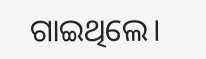ଗାଇଥିଲେ।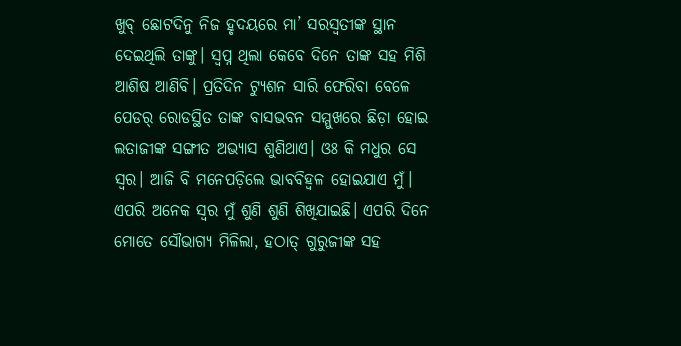ଖୁବ୍‌ ଛୋଟଦିନୁ ନିଜ ହୃଦୟରେ ମା’ ସରସ୍ବତୀଙ୍କ ସ୍ଥାନ ଦେଇଥିଲି ତାଙ୍କୁ। ସ୍ବପ୍ନ ଥିଲା କେବେ ଦିନେ ତାଙ୍କ ସହ ମିଶି ଆଶିଷ ଆଣିବି। ପ୍ରତିଦିନ ଟ୍ୟୁଶନ ସାରି ଫେରିବା ବେଳେ ପେଡର୍‌ ରୋଡସ୍ଥିତ ତାଙ୍କ ବାସଭବନ ସମ୍ମୁଖରେ ଛିଡ଼ା ହୋଇ ଲତାଜୀଙ୍କ ସଙ୍ଗୀତ ଅଭ୍ୟାସ ଶୁଣିଥାଏ। ଓଃ କି ମଧୁର ସେ ସ୍ବର। ଆଜି ବି ମନେପଡ଼ିଲେ ଭାବବିହ୍ବଳ ହୋଇଯାଏ ମୁଁ। ଏପରି ଅନେକ ସ୍ବର ମୁଁ ଶୁଣି ଶୁଣି ଶିଖିଯାଇଛି। ଏପରି ଦିନେ ମୋତେ ସୌଭାଗ୍ୟ ମିଳିଲା, ହଠାତ୍‌ ଗୁରୁଜୀଙ୍କ ସହ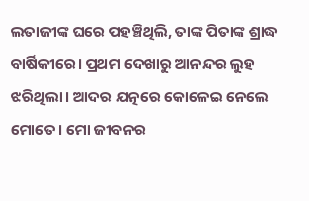ଲତାଜୀଙ୍କ ଘରେ ପହଞ୍ଚିଥିଲି, ତାଙ୍କ ପିତାଙ୍କ ଶ୍ରାଦ୍ଧ ବାର୍ଷିକୀରେ। ପ୍ରଥମ ଦେଖାରୁ ଆନନ୍ଦର ଲୁହ ଝରିଥିଲା। ଆଦର ଯତ୍ନରେ କୋଳେଇ ନେଲେ ମୋତେ। ମୋ ଜୀବନର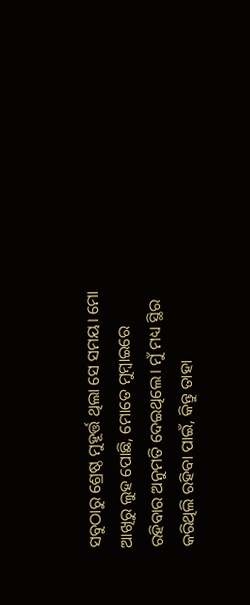ସବୁଠାରୁ ଶ୍ରେଷ୍ଠ ମୁହୂର୍ତ୍ତ ଥିଲା ସେ ସମୟ। ମୋ ଆଖିରୁ ଲୁହ ପୋଛି, ମୋତେ ମୁମ୍ବାଇରେ ରହିବାର ଅନୁମତି ଦେଇଥିଲେ। ମୁଁ ମଧ୍ୟ ସ୍ଥିର କରିଥିଲି ରହିବା ପାଇଁ, କିନ୍ତୁ ତାହା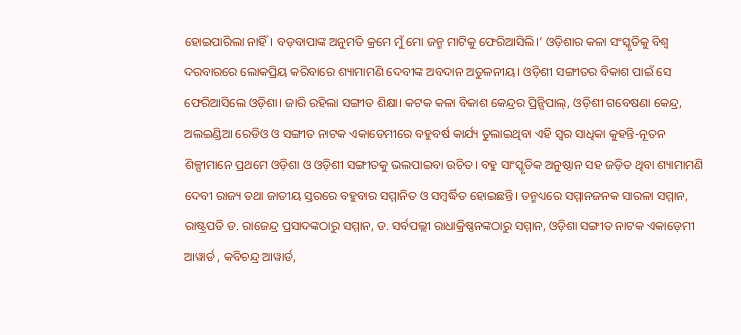ହୋଇପାରିଲା ନାହିଁ। ବଡ଼ବାପାଙ୍କ ଅନୁମତି କ୍ରମେ ମୁଁ ମୋ ଜନ୍ମ ମାଟିକୁ ଫେରିଆସିଲି।’ ଓଡ଼ିଶାର କଳା ସଂସ୍କୃତିକୁ ବିଶ୍ୱ ଦରବାରରେ ଲୋକପ୍ରିୟ କରିବାରେ ଶ୍ୟାମାମଣି ଦେବୀଙ୍କ ଅବଦାନ ଅତୁଳନୀୟ। ଓଡ଼ିଶୀ ସଙ୍ଗୀତର ବିକାଶ ପାଇଁ ସେ ଫେରିଆସିଲେ ଓଡ଼ିଶା। ଜାରି ରହିଲା ସଙ୍ଗୀତ ଶିକ୍ଷା। କଟକ କଳା ବିକାଶ କେନ୍ଦ୍ରର ପ୍ରିନ୍ସିପାଲ୍‌, ଓଡ଼ିଶୀ ଗବେଷଣା କେନ୍ଦ୍ର, ଅଲଇଣ୍ଡିଆ ରେଡିଓ ଓ ସଙ୍ଗୀତ ନାଟକ ଏକାଡେମୀରେ ବହୁବର୍ଷ କାର୍ଯ୍ୟ ତୁଲାଇଥିବା ଏହି ସ୍ବର ସାଧିକା କୁହନ୍ତି-ନୂତନ ଶିଳ୍ପୀମାନେ ପ୍ରଥମେ ଓଡ଼ିଶା ଓ ଓଡ଼ିଶୀ ସଙ୍ଗୀତକୁ ଭଲପାଇବା ଉଚିତ। ବହୁ ସାଂସ୍କୃତିକ ଅନୁଷ୍ଠାନ ସହ ଜଡ଼ିତ ଥିବା ଶ୍ୟାମାମଣି ଦେବୀ ରାଜ୍ୟ ତଥା ଜାତୀୟ ସ୍ତରରେ ବହୁବାର ସମ୍ମାନିତ ଓ ସମ୍ବର୍ଦ୍ଧିତ ହୋଇଛନ୍ତି। ତନ୍ମଧ୍ୟରେ ସମ୍ମାନଜନକ ସାରଳା ସମ୍ମାନ, ରାଷ୍ଟ୍ରପତି ଡ. ରାଜେନ୍ଦ୍ର ପ୍ରସାଦଙ୍କଠାରୁ ସମ୍ମାନ, ଡ. ସର୍ବପଲ୍ଲୀ ରାଧାକ୍ରିଷ୍ଣନଙ୍କଠାରୁ ସମ୍ମାନ, ଓଡ଼ିଶା ସଙ୍ଗୀତ ନାଟକ ଏକାଡ଼େମୀ ଆୱାର୍ଡ , କବିଚନ୍ଦ୍ର ଆୱାର୍ଡ,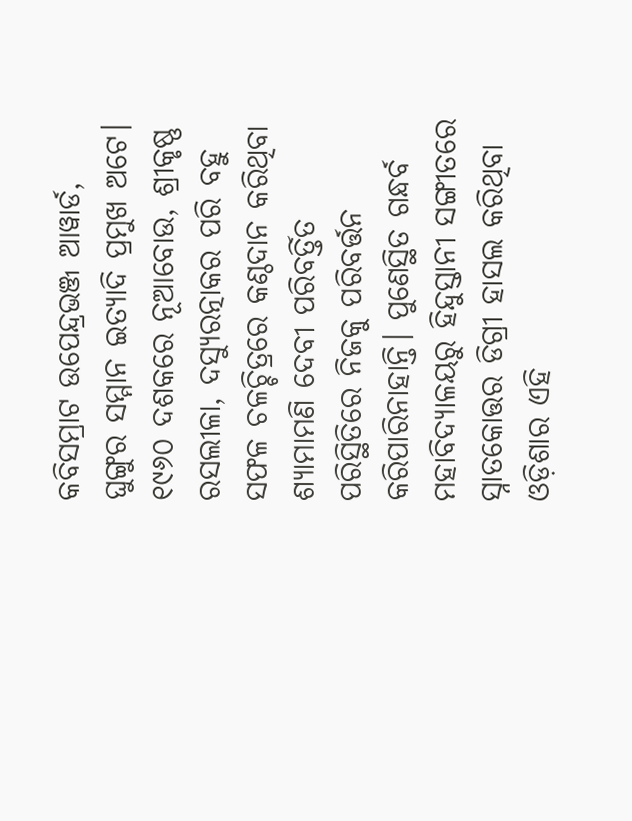କବିସମ୍ରାଟ ଉପେନ୍ଦ୍ରଭଞ୍ଜ ଆୱାର୍ଡ, ଘୁଙ୍ଗୁର ସମ୍ମାନ ଇତ୍ୟାଦି ପ୍ରମୁଖ ଅଟେ। ୧୯୬୦ ଦଶକରେ ନୂଆବୋଉ, ଶ୍ରୀକୃଷ୍ଣ ରସଲୀଳା, ଦସ୍ୟୁରତ୍ନାକର ପରି ବହୁ ସଫଳ ଚଳଚ୍ଚିତ୍ରରେ କଣ୍ଠଦାନ କରିଥିବା ଶ୍ୟାମାମଣି ଦେବୀ ପରିବର୍ତ୍ତିତ ପରିସ୍ଥିତିରେ ନିଜକୁ ପରିବର୍ତ୍ତନ କରିପାରିନାହାନ୍ତି। ପୁଣେସ୍ଥିତ ଗନ୍ଧର୍ବ ମହାବିଦ୍ୟାଳୟରୁ ହିନ୍ଦୁସ୍ତାନୀ ସଙ୍ଗୀତରେ ସ୍ନାତକୋତ୍ତର ଡିଗ୍ରୀ ହାସଲ କରିଥିବା ଓଡ଼ିଶାର ଏହି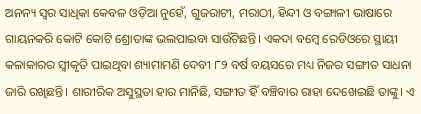ଅନନ୍ୟ ସ୍ବର ସାଧିକା କେବଳ ଓଡ଼ିଆ ନୁହେଁ, ଗୁଜରାଟୀ, ମରାଠୀ, ହିନ୍ଦୀ ଓ ବଙ୍ଗାଳୀ ଭାଷାରେ ଗାୟନକରି କୋଟି କୋଟି ଶ୍ରୋତାଙ୍କ ଭଲପାଇବା ସାଉଁଟିଛନ୍ତି। ଏକଦା ବମ୍ବେ ରେଡିଓରେ ସ୍ଥାୟୀ କଳାକାରର ସ୍ବୀକୃତି ପାଇଥିବା ଶ୍ୟାମାମଣି ଦେବୀ ୮୨ ବର୍ଷ ବୟସରେ ମଧ୍ୟ ନିଜର ସଙ୍ଗୀତ ସାଧନା ଜାରି ରଖିଛନ୍ତି। ଶାରୀରିକ ଅସୁସ୍ଥତା ହାର ମାନିଛି, ସଙ୍ଗୀତ ହିଁ ବଞ୍ଚିବାର ରାହା ଦେଖେଇଛି ତାଙ୍କୁ। ଏ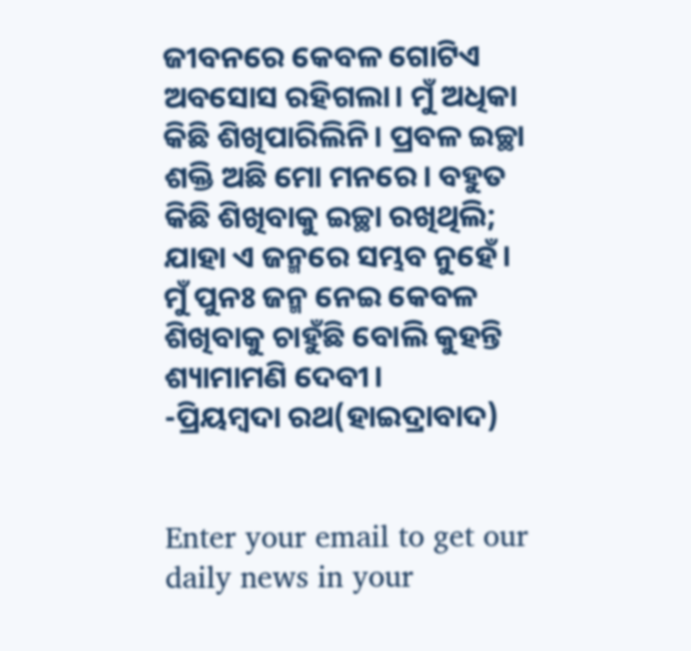ଜୀବନରେ କେବଳ ଗୋଟିଏ ଅବସୋସ ରହିଗଲା। ମୁଁ ଅଧିକା କିଛି ଶିଖିପାରିଲିନି। ପ୍ରବଳ ଇଚ୍ଛା ଶକ୍ତି ଅଛି ମୋ ମନରେ। ବହୁତ କିଛି ଶିଖିବାକୁ ଇଚ୍ଛା ରଖିଥିଲି; ଯାହା ଏ ଜନ୍ମରେ ସମ୍ଭବ ନୁହେଁ। ମୁଁ ପୁନଃ ଜନ୍ମ ନେଇ କେବଳ ଶିଖିବାକୁ ଚାହୁଁଛି ବୋଲି କୁହନ୍ତି ଶ୍ୟାମାମଣି ଦେବୀ।
-ପ୍ରିୟମ୍ବଦା ରଥ(ହାଇଦ୍ରାବାଦ)


Enter your email to get our daily news in your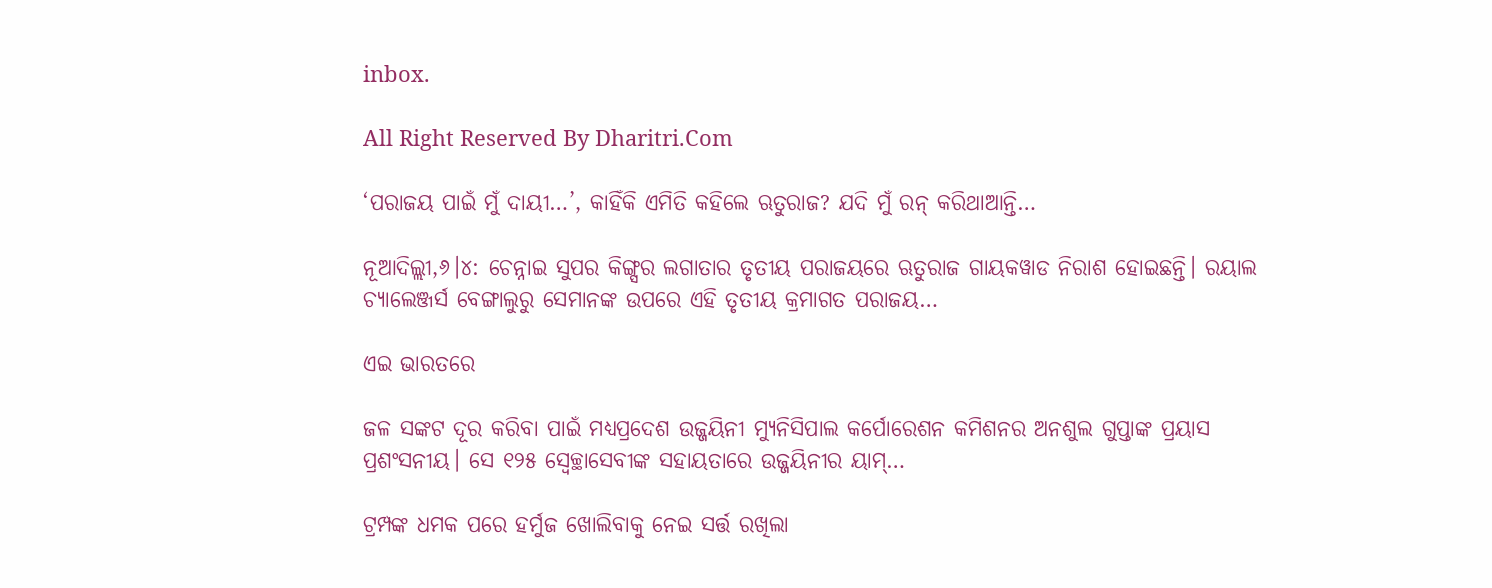inbox.

All Right Reserved By Dharitri.Com

‘ପରାଜୟ ପାଇଁ ମୁଁ ଦାୟୀ…’, କାହିଁକି ଏମିତି କହିଲେ ଋତୁରାଜ? ଯଦି ମୁଁ ରନ୍‌ କରିଥାଆନ୍ତି…

ନୂଆଦିଲ୍ଲୀ,୬।୪: ଚେନ୍ନାଇ ସୁପର କିଙ୍ଗ୍ସର ଲଗାତାର ତୃତୀୟ ପରାଜୟରେ ଋତୁରାଜ ଗାୟକୱାଡ ନିରାଶ ହୋଇଛନ୍ତି। ରୟାଲ ଚ୍ୟାଲେଞ୍ଜର୍ସ ବେଙ୍ଗାଲୁରୁ ସେମାନଙ୍କ ଉପରେ ଏହି ତୃତୀୟ କ୍ରମାଗତ ପରାଜୟ…

ଏଇ ଭାରତରେ

ଜଳ ସଙ୍କଟ ଦୂର କରିବା ପାଇଁ ମଧ୍ୟପ୍ରଦେଶ ଉଜ୍ଜୟିନୀ ମ୍ୟୁନିସିପାଲ କର୍ପୋରେଶନ କମିଶନର ଅନଶୁଲ ଗୁପ୍ତାଙ୍କ ପ୍ରୟାସ ପ୍ରଶଂସନୀୟ। ସେ ୧୨୫ ସ୍ବେଚ୍ଛାସେବୀଙ୍କ ସହାୟତାରେ ଉଜ୍ଜୟିନୀର ୟାମ୍‌…

ଟ୍ରମ୍ପଙ୍କ ଧମକ ପରେ ହର୍ମୁଜ ଖୋଲିବାକୁ ନେଇ ସର୍ତ୍ତ ରଖିଲା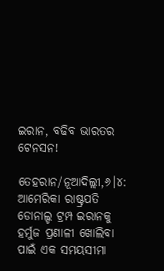ଇରାନ, ବଢିବ ଭାରତର ଟେନସନ!

ତେହରାନ/ନୂଆଦିଲ୍ଲୀ,୬।୪: ଆମେରିକା ରାଷ୍ଟ୍ରପତି ଡୋନାଲ୍ଡ ଟ୍ରମ୍ପ ଇରାନକୁ ହର୍ମୁଜ ପ୍ରଣାଳୀ ଖୋଲିବା ପାଇଁ ଏକ ସମୟସୀମା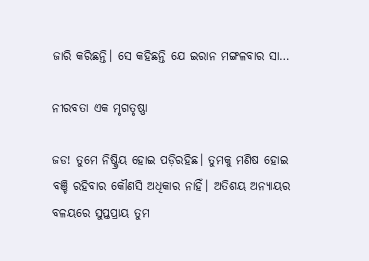ଜାରି କରିଛନ୍ତି। ସେ କହିଛନ୍ତି ଯେ ଇରାନ ମଙ୍ଗଳବାର ସା…

ନୀରବତା ଏକ ମୃଗତୃଷ୍ଣା

ଜଡ! ତୁମେ ନିଷ୍କ୍ରିୟ ହୋଇ ପଡ଼ିରହିଛ। ତୁମକୁ ମଣିଷ ହୋଇ ବଞ୍ଚି ରହିବାର କୌଣସି ଅଧିକାର ନାହିଁ। ଅତିଶୟ ଅନ୍ୟାୟର ବଳୟରେ ସୁପ୍ତପ୍ରାୟ ତୁମ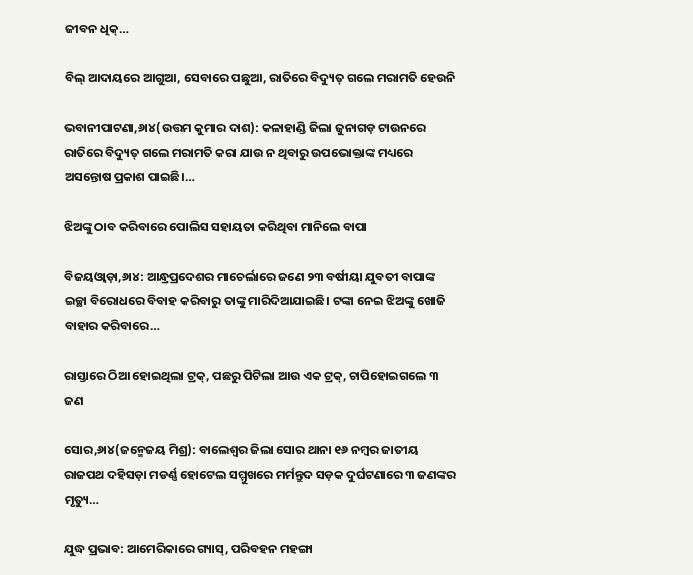ଜୀବନ ଧିକ୍‌…

ବିଲ୍‌ ଆଦାୟରେ ଆଗୁଆ, ସେବାରେ ପଛୁଆ, ରାତିରେ ବିଦ୍ୟୁତ୍‌ ଗଲେ ମରାମତି ହେଉନି

ଭବାନୀପାଟଣା,୬ା୪(ଉତ୍ତମ କୁମାର ଦାଶ): କଳାହାଣ୍ଡି ଜିଲା ଜୁନାଗଡ଼ ଟାଉନରେ ରାତିରେ ବିଦ୍ୟୁତ୍‌ ଗଲେ ମରାମତି କରା ଯାଉ ନ ଥିବାରୁ ଉପଭୋକ୍ତାଙ୍କ ମଧ୍ୟରେ ଅସନ୍ତୋଷ ପ୍ରକାଶ ପାଇଛି।…

ଝିଅଙ୍କୁ ଠାବ କରିବାରେ ପୋଲିସ ସହାୟତା କରିଥିବା ମାନିଲେ ବାପା

ବିଜୟଓ୍ବାଡ଼ା,୬ା୪: ଆନ୍ଧ୍ରପ୍ରଦେଶର ମାଚେର୍ଲାରେ ଜଣେ ୨୩ ବର୍ଷୀୟା ଯୁବତୀ ବାପାଙ୍କ ଇଚ୍ଛା ବିରୋଧରେ ବିବାହ କରିବାରୁ ତାଙ୍କୁ ମାରିଦିଆଯାଇଛି। ଟଙ୍କା ନେଇ ଝିଅଙ୍କୁ ଖୋଜି ବାହାର କରିବାରେ…

ରାସ୍ତାରେ ଠିଆ ହୋଇଥିଲା ଟ୍ରକ୍‌, ପଛରୁ ପିଟିଲା ଆଉ ଏକ ଟ୍ରକ୍‌, ଚାପିହୋଇଗଲେ ୩ ଜଣ

ସୋର,୬ା୪(ଜନ୍ମେଜୟ ମିଶ୍ର): ବାଲେଶ୍ୱର ଜିଲା ସୋର ଥାନା ୧୬ ନମ୍ବର ଜାତୀୟ ରାଜପଥ ଦହିସଡ଼ା ମଡର୍ଣ୍ଣ ହୋଟେଲ ସମ୍ମୁଖରେ ମର୍ମନ୍ତୁଦ ସଡ଼କ ଦୁର୍ଘଟଣାରେ ୩ ଜଣଙ୍କର ମୃତ୍ୟୁ…

ଯୁଦ୍ଧ ପ୍ରଭାବ: ଆମେରିକାରେ ଗ୍ୟାସ୍‌, ପରିବହନ ମହଙ୍ଗା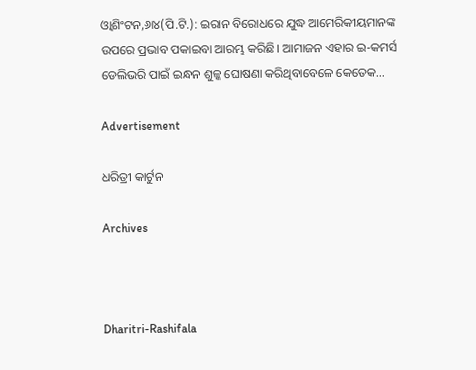ଓ୍ବାଶିଂଟନ,୬ା୪(ପି.ଟି.): ଇରାନ ବିରୋଧରେ ଯୁଦ୍ଧ ଆମେରିକୀୟମାନଙ୍କ ଉପରେ ପ୍ରଭାବ ପକାଇବା ଆରମ୍ଭ କରିଛି। ଆମାଜନ ଏହାର ଇ-କମର୍ସ ଡେଲିଭରି ପାଇଁ ଇନ୍ଧନ ଶୁଳ୍କ ଘୋଷଣା କରିଥିବାବେଳେ କେତେକ…

Advertisement

ଧରିତ୍ରୀ କାର୍ଟୁନ

Archives



Dharitri-Rashifala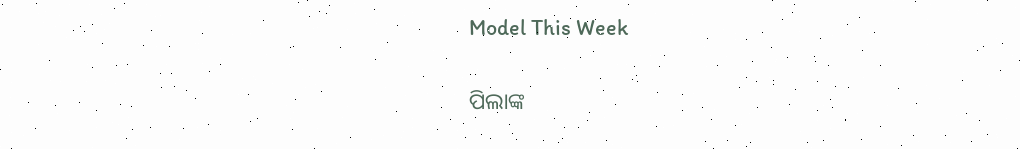Model This Week

ପିଲାଙ୍କ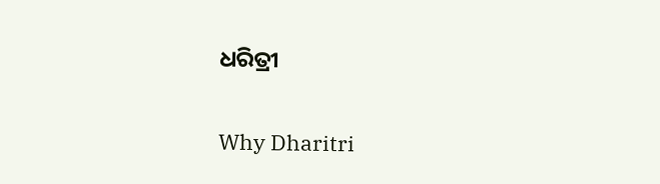ଧରିତ୍ରୀ

Why Dharitri